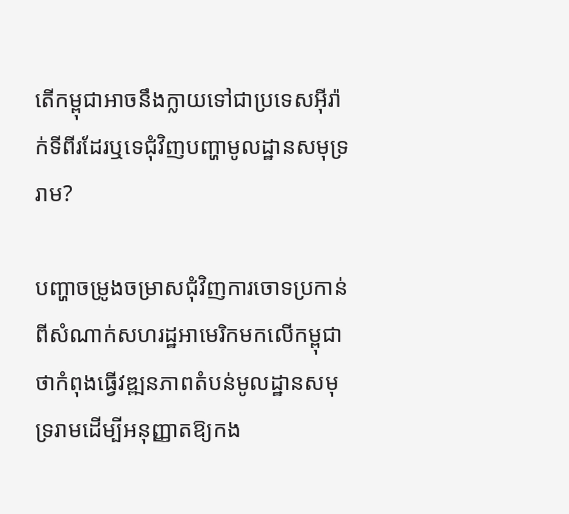តើកម្ពុជាអាចនឹងក្លាយទៅជាប្រទេសអ៊ីរ៉ាក់ទីពីរដែរឬទេជុំវិញបញ្ហាមូលដ្ឋានសមុទ្ររាម?

បញ្ហាចម្រូងចម្រាសជុំវិញការចោទប្រកាន់ពីសំណាក់សហរដ្ឋអាមេរិកមកលើកម្ពុជាថាកំពុងធ្វើវឌ្ឍនភាពតំបន់មូលដ្ឋានសមុទ្ររាមដើម្បីអនុញ្ញាតឱ្យកង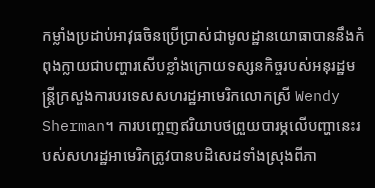កម្លាំងប្រដាប់អាវុធចិនប្រើប្រាស់ជាមូលដ្ឋានយោធាបាននឹងកំពុងក្លាយជាបញ្ហារសើបខ្លាំងក្រោយទស្សនកិច្ចរបស់អនុរដ្ឋមន្ត្រីក្រសួងការបរទេសសហរដ្ឋអាមេរិកលោកស្រី Wendy Sherman។ ការបញ្ចេញឥរិយាបថព្រួយបារម្ភលើបញ្ហានេះរបស់សហរដ្ឋអាមេរិកត្រូវបានបដិសេដទាំងស្រុងពីភា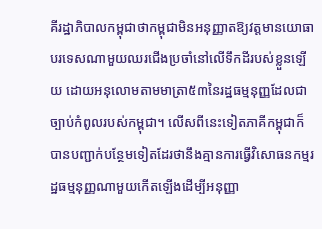គីរដ្ឋាភិបាលកម្ពុជាថាកម្ពុជាមិនអនុញ្ញាតឱ្យវត្តមានយោធាបរទេសណាមួយឈរជើងប្រចាំនៅលើទឹកដីរបស់ខ្លួនឡើយ ដោយអនុលោមតាមមាត្រា៥៣នៃរដ្ឋធម្មនុញ្ញដែលជាច្បាប់កំពូលរបស់កម្ពុជា។ លើសពីនេះទៀតភាគីកម្ពុជាក៏បានបញ្ជាក់បន្ថែមទៀតដែរថានឹងគ្មានការធ្វើវិសោធនកម្មរដ្ឋធម្មនុញ្ញណាមួយកើតឡើងដើម្បីអនុញ្ញា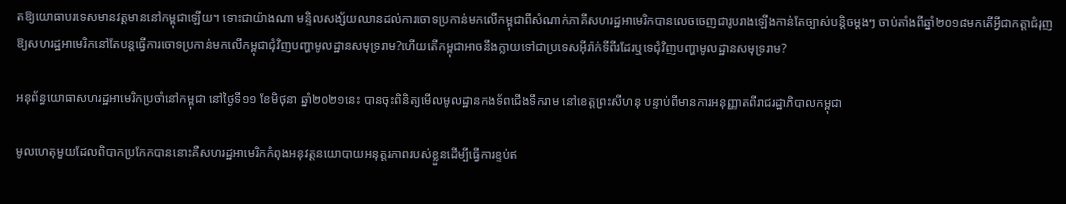តឱ្យយោធាបរទេសមានវត្តមាននៅកម្ពុជាឡើយ។ ទោះជាយ៉ាងណា មន្ទិលសង្ស័យឈានដល់ការចោទប្រកាន់មកលើកម្ពុជាពីសំណាក់ភាគីសហរដ្ឋអាមេរិកបានលេចចេញជារូបរាងឡើងកាន់តែច្បាស់បន្តិចម្ដងៗ ចាប់តាំងពីឆ្នាំ២០១៨មកតើអ្វីជាកត្តាជំរុញឱ្យសហរដ្ឋអាមេរិកនៅតែបន្តធ្វើការចោទប្រកាន់មកលើកម្ពុជាជុំវិញបញ្ហាមូលដ្ឋានសមុទ្ររាម?ហើយតើកម្ពុជាអាចនឹងក្លាយទៅជាប្រទេសអ៊ីរ៉ាក់ទីពីរដែរឬទេជុំវិញបញ្ហាមូលដ្ឋានសមុទ្ររាម?

អនុព័ន្ធយោធាសហរដ្ឋអាមេរិកប្រចាំនៅកម្ពុជា នៅថ្ងៃទី១១ ខែមិថុនា ឆ្នាំ២០២១នេះ បានចុះពិនិត្យមើលមូលដ្ឋានកងទ័ពជើងទឹករាម នៅខេត្តព្រះសីហនុ បន្ទាប់ពីមានការអនុញ្ញាតពីរាជរដ្ឋាភិបាលកម្ពុជា

មូលហេតុមួយដែលពិបាកប្រកែកបាននោះគឺសហរដ្ឋអាមេរិកកំពុងអនុវត្តនយោបាយអនុត្តរភាពរបស់ខ្លួនដើម្បីធ្វើការខ្ទប់ឥ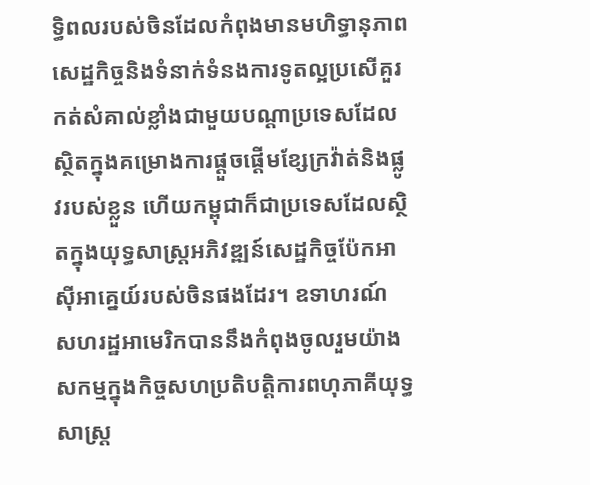ទ្ធិពលរបស់ចិនដែលកំពុងមានមហិទ្ធានុភាពសេដ្ឋកិច្ចនិងទំនាក់ទំនងការទូតល្អប្រសើគួរកត់សំគាល់ខ្លាំងជាមួយបណ្ដាប្រទេសដែលស្ថិតក្នុងគម្រោងការផ្ដួចផ្ដើមខ្សែក្រវ៉ាត់និងផ្លូវរបស់ខ្លួន ហើយកម្ពុជាក៏ជាប្រទេសដែលស្ថិតក្នុងយុទ្ធសាស្ត្រអភិវឌ្ឍន៍សេដ្ឋកិច្ចប៉ែកអាស៊ីអាគ្នេយ៍របស់ចិនផងដែរ។ ឧទាហរណ៍ សហរដ្ឋអាមេរិកបាននឹងកំពុងចូលរួមយ៉ាងសកម្មក្នុងកិច្ចសហប្រតិបត្តិការពហុភាគីយុទ្ធសាស្រ្ត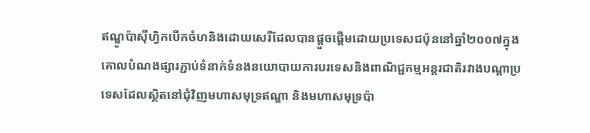ឥណ្ឌូប៉ាស៊ីហ្វិកបើកចំហនិងដោយសេរីដែលបានផ្ដួចផ្ដើមដោយប្រទេសជប៉ុននៅឆ្នាំ២០០៧ក្នុងគោលបំណងផ្សារភ្ជាប់ទំនាក់ទំនងនយោបាយការបរទេសនិងពាណិជ្ជកម្មអន្តរជាតិរវាងបណ្ដាប្រទេសដែលស្ថិតនៅជុំវិញមហាសមុទ្រឥណ្ឌា និងមហាសមុទ្រប៉ា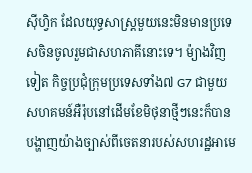ស៊ីហ្វិក ដែលយុទ្ធសាស្ត្រមួយនេះមិនមានប្រទេសចិនចូលរួមជាសហភាគីនោះទេ។ ម៉្យាងវិញទៀត កិច្ចប្រជុំក្រុមប្រទេសទាំង៧ G7 ជាមួយសហគមន៍អឺរ៉ុបនៅដើមខែមិថុនាថ្មីៗនេះក៏បានបង្ហាញយ៉ាងច្បាស់ពីចេតនារបស់សហរដ្ឋអាមេ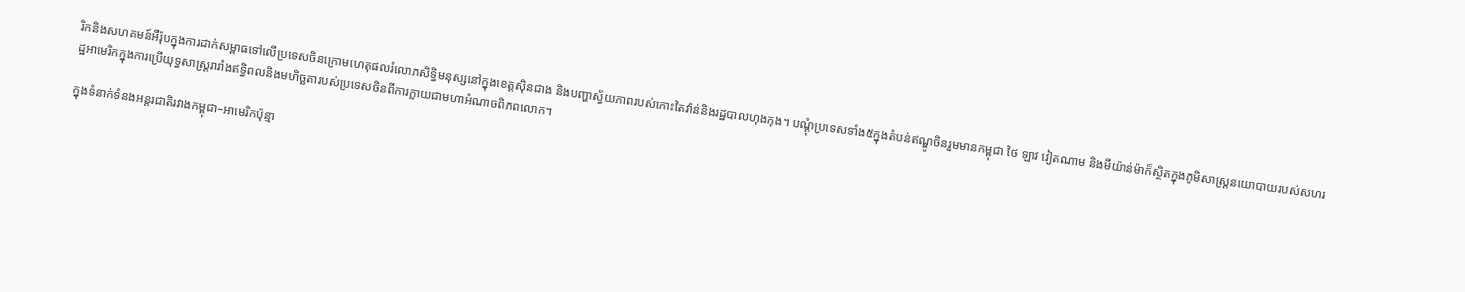រិកនិងសហគមន៍អឺរ៉ុបក្នុងការដាក់សម្ពាធទៅលើប្រទេសចិនក្រោមហេតុផលរំលោភសិទ្ធិមនុស្សនៅក្នុងខេត្តស៊ិនជាង និងបញ្ហាស្វ័យភាពរបស់កោះតៃវ៉ាន់និងរដ្ឋបាលហុងកុង។ បណ្ដុំប្រទេសទាំង៥ក្នុងតំបន់ឥណ្ឌូចិនរួមមានកម្ពុជា ថៃ ឡាវ វៀតណាម និងមីយ៉ាន់ម៉ាក៏ស្ថិតក្នុងភូមិសាស្ត្រនយោបាយរបស់សហរដ្ឋអាមេរិកក្នុងការប្រើយុទ្ធសាស្រ្តរារាំងឥទ្ធិពលនិងមហិច្ឆតារបស់ប្រទេសចិនពីការក្លាយជាមហាអំណាចពិភពលោក។

ក្នុងទំនាក់ទំនងអន្តរជាតិរវាងកម្ពុជា–អាមេរិកប៉ុន្មា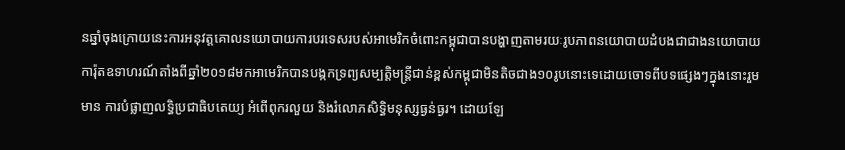នឆ្នាំចុងក្រោយនេះការអនុវត្តគោលនយោបាយការបរទេសរបស់អាមេរិកចំពោះកម្ពុជាបានបង្ហាញតាមរយៈរូបភាពនយោបាយដំបងជាជាងនយោបាយការ៉ុតឧទាហរណ៍តាំងពីឆ្នាំ២០១៨មកអាមេរិកបានបង្កកទ្រព្យសម្បត្តិមន្ត្រីជាន់ខ្ពស់កម្ពុជាមិនតិចជាង១០រូបនោះទេដោយចោទពីបទផ្សេងៗក្នុងនោះរួមមាន ការបំផ្លាញលទ្ធិប្រជាធិបតេយ្យ អំពើពុករលួយ និងរំលោភសិទ្ធិមនុស្សធ្ងន់ធ្ងរ។ ដោយឡែ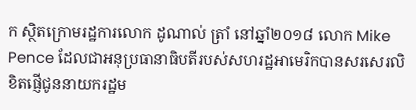ក ស្ថិតក្រោមរដ្ឋការលោក ដូណាល់ ត្រាំ នៅឆ្នាំ២០១៨ លោក Mike Pence ដែលជាអនុប្រធានាធិបតីរបស់សហរដ្ឋអាមេរិកបានសរសេរលិខិតផ្ញើជូននាយករដ្ឋម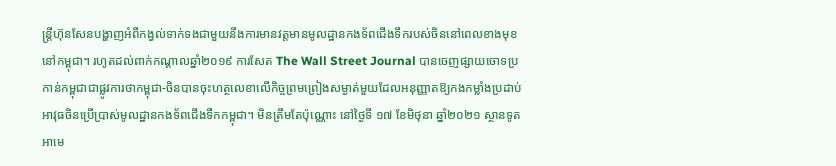ន្ត្រីហ៊ុនសែនបង្ហាញអំពីកង្វល់ទាក់ទងជាមួយនឹងការមានវត្តមានមូលដ្ឋានកងទ័ពជើងទឹករបស់ចិននៅពេលខាងមុខនៅកម្ពុជា។ រហូតដល់ពាក់កណ្ដាលឆ្នាំ២០១៩ ការសែត The Wall Street Journal បានចេញផ្សាយចោទប្រកាន់កម្ពុជាជាផ្លូវការថាកម្ពុជា-ចិនបានចុះហត្ថលេខាលើកិច្ចព្រមព្រៀងសម្ងាត់មួយដែលអនុញ្ញាតឱ្យកងកម្លាំងប្រដាប់អាវុធចិនប្រើប្រាស់មូលដ្ឋានកងទ័ពជើងទឹកកម្ពុជា។ មិនត្រឹមតែប៉ុណ្ណោះ នៅថ្ងៃទី ១៧ ខែមិថុនា ឆ្នាំ២០២១ ស្ថានទូតអាមេ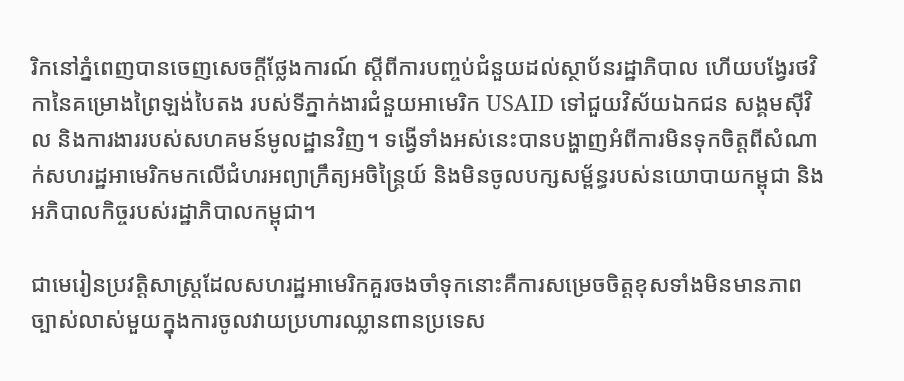រិកនៅភ្នំពេញបានចេញសេចក្តីថ្លែងការណ៍ ស្តីពីការបញ្ចប់ជំនួយដល់ស្ថាប័នរដ្ឋាភិបាល ហើយបង្វែរថវិកានៃគម្រោងព្រៃឡង់បៃតង របស់ទីភ្នាក់ងារជំនួយអាមេរិក USAID ទៅជួយវិស័យឯកជន សង្គមស៊ីវិល និងការងាររបស់សហគមន៍មូលដ្ឋានវិញ។ ទង្វើទាំងអស់នេះបានបង្ហាញអំពីការមិនទុកចិត្តពីសំណាក់សហរដ្ឋអាមេរិកមកលើជំហរអព្យាក្រឹត្យអចិន្ត្រៃយ៍ និងមិនចូលបក្សសម្ព័ន្ធរបស់នយោបាយកម្ពុជា និងអភិបាលកិច្ចរបស់រដ្ឋាភិបាលកម្ពុជា។

ជាមេរៀនប្រវត្តិសាស្រ្តដែលសហរដ្ឋអាមេរិកគួរចងចាំទុកនោះគឺការសម្រេចចិត្តខុសទាំងមិនមានភាពច្បាស់លាស់មួយក្នុងការចូលវាយប្រហារឈ្លានពានប្រទេស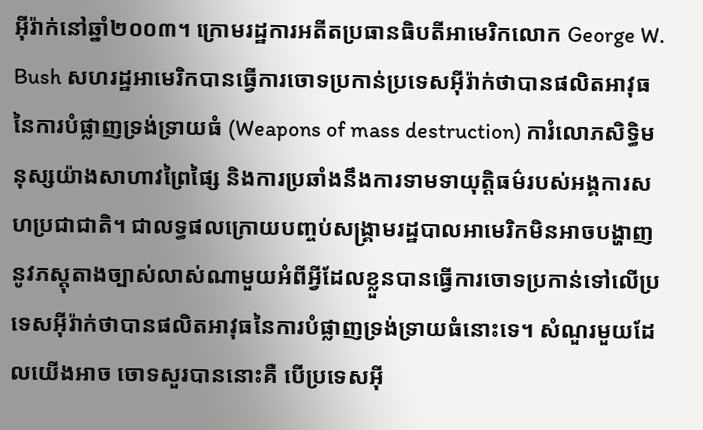អ៊ីរ៉ាក់នៅឆ្នាំ២០០៣។ ក្រោមរដ្ឋការអតីតប្រធានធិបតីអាមេរិកលោក George W. Bush សហរដ្ឋអាមេរិកបានធ្វើការចោទប្រកាន់ប្រទេសអ៊ីរ៉ាក់ថាបានផលិតអាវុធនៃការបំផ្លាញទ្រង់ទ្រាយធំ (Weapons of mass destruction) ការំលោភសិទ្ធិមនុស្សយ៉ាងសាហាវព្រៃផ្សៃ និងការប្រឆាំងនឹងការទាមទាយុត្តិធម៌របស់អង្គការសហប្រជាជាតិ។ ជាលទ្ធផលក្រោយបញ្ចប់សង្គ្រាមរដ្ឋបាលអាមេរិកមិនអាចបង្ហាញនូវភស្ដុតាងច្បាស់លាស់ណាមួយអំពីអ្វីដែលខ្លួនបានធ្វើការចោទប្រកាន់ទៅលើប្រទេសអ៊ីរ៉ាក់ថាបានផលិតអាវុធនៃការបំផ្លាញទ្រង់ទ្រាយធំនោះទេ។ សំណួរមួយដែលយើងអាច ចោទសួរបាននោះគឺ បើប្រទេសអ៊ី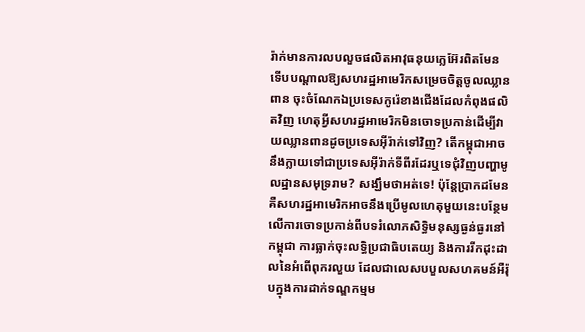រ៉ាក់មានការលបលួចផលិតអាវុធនុយក្លេអ៊ែរពិតមែន ទើបបណ្ដាលឱ្យសហរដ្ឋអាមេរិកសម្រេចចិត្តចូលឈ្លានពាន ចុះចំណែកឯប្រទេសកូរ៉េខាងជើងដែលកំពុងផលិតវិញ ហេតុអ្វីសហរដ្ឋអាមេរិកមិនចោទប្រកាន់ដើម្បីវាយឈ្លានពានដូចប្រទេសអ៊ីរ៉ាក់ទៅវិញ? តើកម្ពុជាអាចនឹងក្លាយទៅជាប្រទេសអ៊ីរ៉ាក់ទីពីរដែរឬទេជុំវិញបញ្ហាមូលដ្ឋានសមុទ្ររាម? សង្ឃឹមថាអត់ទេ! ប៉ុន្តែប្រាកដមែនគឺសហរដ្ឋអាមេរិកអាចនឹងប្រើមូលហេតុមួយនេះបន្ថែមលើការចោទប្រកាន់ពីបទរំលោភសិទ្ធិមនុស្សធ្ងន់ធ្ងរនៅកម្ពុជា ការធ្លាក់ចុះលទ្ធិប្រជាធិបតេយ្យ និងការរីកដុះដាលនៃអំពើពុករលួយ ដែលជាលេសបបួលសហគមន៍អឺរ៉ុបក្នុងការដាក់ទណ្ឌកម្មម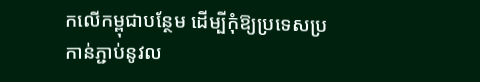កលើកម្ពុជាបន្ថែម ដើម្បីកុំឱ្យប្រទេសប្រកាន់ភ្ជាប់នូវល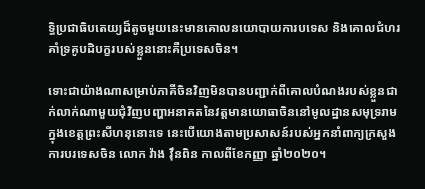ទ្ធិប្រជាធិបតេយ្យដ៏តូចមួយនេះមានគោលនយោបាយការបទេស និងគោលជំហរគាំទ្រគូបដិបក្ខរបស់ខ្លួននោះគឺប្រទេសចិន។

ទោះជាយ៉ាងណាសម្រាប់ភាគីចិនវិញមិនបានបញ្ជាក់ពីគោលបំណងរបស់ខ្លួនជាក់លាក់ណាមួយជុំវិញបញ្ហាអនាគតនៃវត្តមានយោធាចិននៅមូលដ្ឋានសមុទ្ររាមក្នុងខេត្តព្រះសីហនុនោះទេ នេះបើយោងតាមប្រសាសន៍របស់អ្នកនាំពាក្យក្រសួងការបរទេសចិន លោក វ៉ាង វ៉ឹនពិន កាលពីខែកញ្ញា ឆ្នាំ២០២០។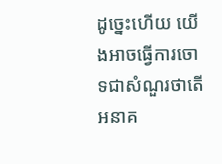ដូច្នេះហើយ យើងអាចធ្វើការចោទជាសំណួរថាតើអនាគ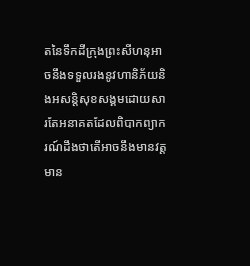តនៃទឹកដីក្រុងព្រះសីហនុអាចនឹងទទួលរងនូវហានិភ័យនិងអសន្តិសុខសង្គមដោយសារតែអនាគតដែលពិបាកព្យាករណ៍ដឹងថាតើអាចនឹងមានវត្តមាន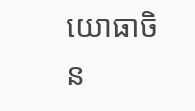យោធាចិន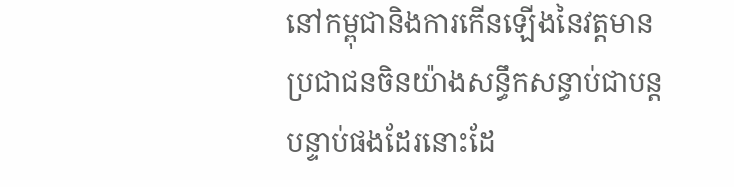នៅកម្ពុជានិងការកើនឡើងនៃវត្តមានប្រជាជនចិនយ៉ាងសន្ធឹកសន្ធាប់ជាបន្តបន្ទាប់ផងដែរនោះដែ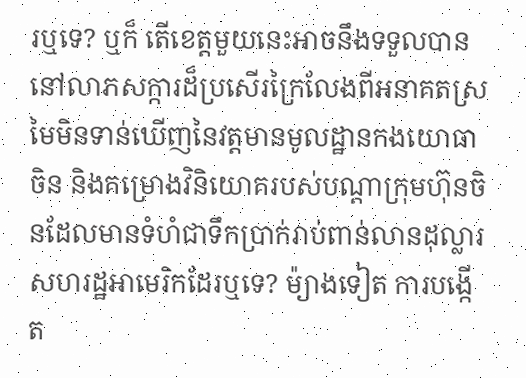រឬទេ? ឬក៏ តើខេត្តមួយនេះអាចនឹងទទួលបាននៅលាភសក្ការដ៏ប្រសើរក្រៃលែងពីអនាគតស្រមៃមិនទាន់ឃើញនៃវត្តមានមូលដ្ឋានកងយោធាចិន និងគម្រោងវិនិយោគរបស់បណ្ដាក្រុមហ៊ុនចិនដែលមានទំហំជាទឹកប្រាក់រាប់ពាន់លានដុល្លារសហរដ្ឋអាមេរិកដែរឬទេ? ម៉្យាងទៀត ការបង្កើត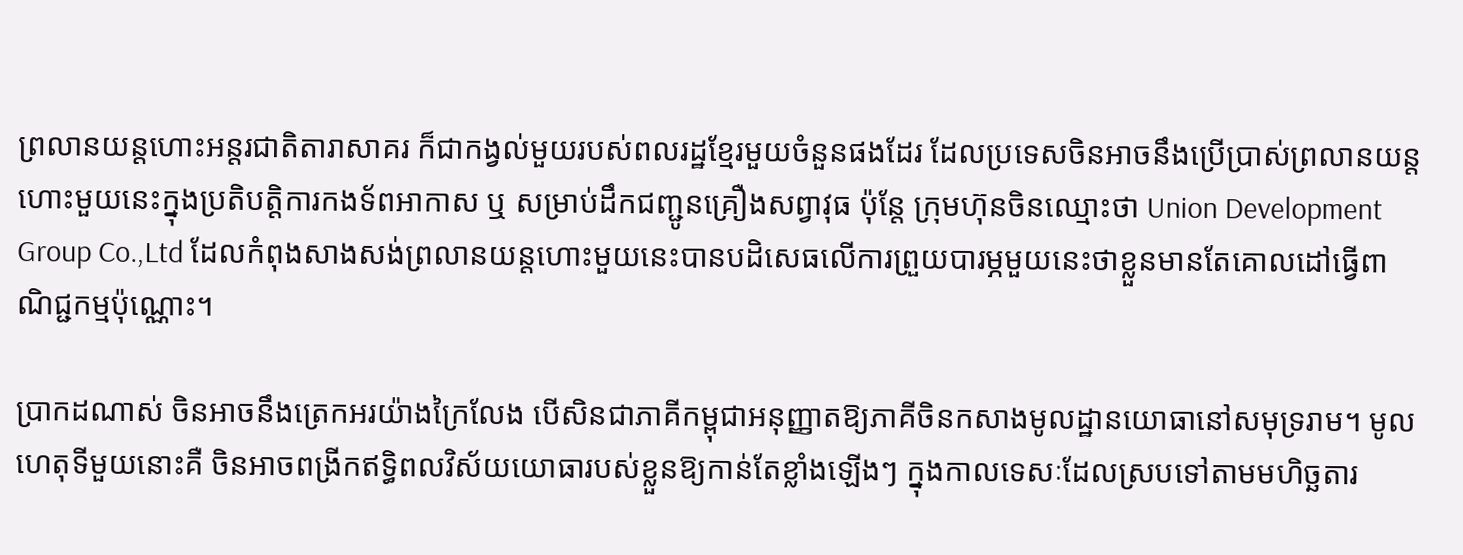ព្រលានយន្តហោះអន្តរជាតិតារាសាគរ ក៏ជាកង្វល់មួយរបស់ពលរដ្ឋខ្មែរមួយចំនួនផងដែរ ដែលប្រទេសចិនអាចនឹងប្រើប្រាស់ព្រលានយន្តហោះមួយនេះក្នុងប្រតិបត្តិការកងទ័ពអាកាស ឬ សម្រាប់ដឹកជញ្ជូនគ្រឿងសព្វាវុធ ប៉ុន្តែ ក្រុមហ៊ុនចិនឈ្មោះថា Union Development Group Co.,Ltd ដែលកំពុងសាងសង់ព្រលានយន្តហោះមួយនេះបានបដិសេធលើការព្រួយបារម្ភមួយនេះថាខ្លួនមានតែគោលដៅធ្វើពាណិជ្ជកម្មប៉ុណ្ណោះ។

ប្រាកដណាស់ ចិនអាចនឹងត្រេកអរយ៉ាងក្រៃលែង បើសិនជាភាគីកម្ពុជាអនុញ្ញាតឱ្យភាគីចិនកសាងមូលដ្ឋានយោធានៅសមុទ្ររាម។ មូលហេតុទីមួយនោះគឺ ចិនអាចពង្រីកឥទ្ធិពលវិស័យយោធារបស់ខ្លួនឱ្យកាន់តែខ្លាំងឡើងៗ ក្នុងកាលទេសៈដែលស្របទៅតាមមហិច្ឆតារ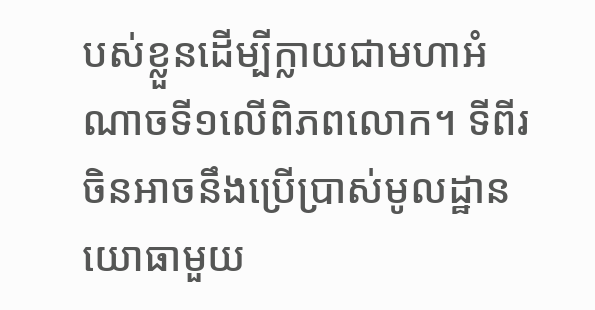បស់ខ្លួនដើម្បីក្លាយជាមហាអំណាចទី១លើពិភពលោក។ ទីពីរ ចិនអាចនឹងប្រើប្រាស់មូលដ្ឋានយោធាមួយ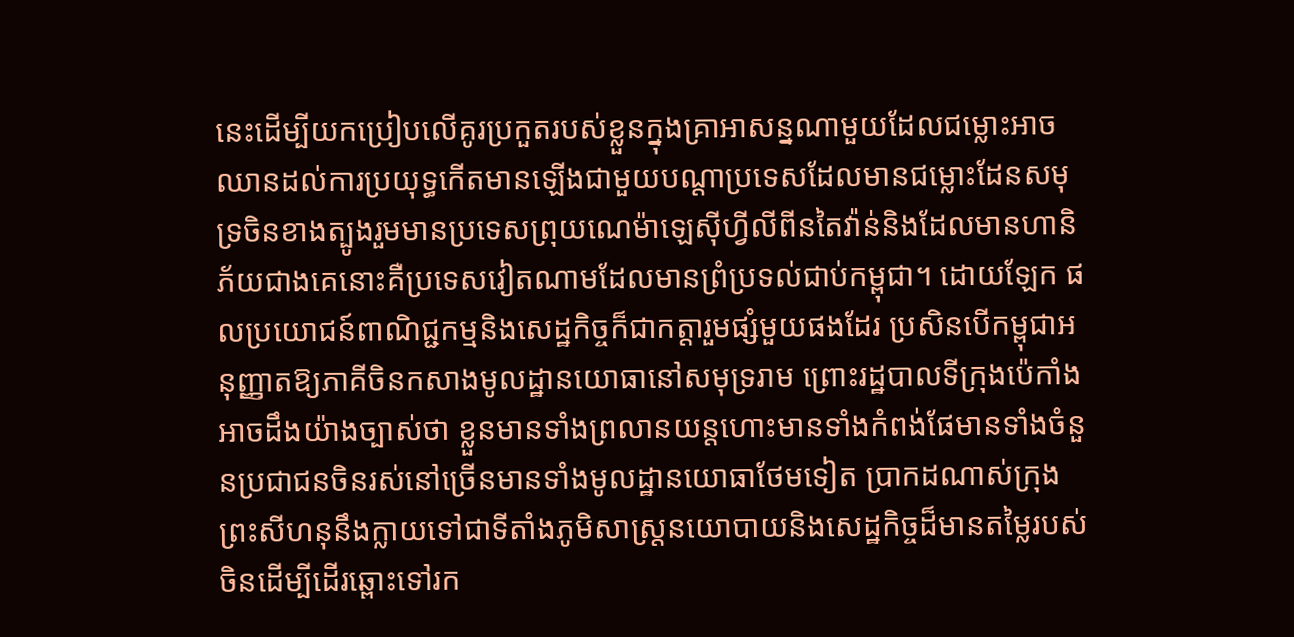នេះដើម្បីយកប្រៀបលើគូរប្រកួតរបស់ខ្លួនក្នុងគ្រាអាសន្នណាមួយដែលជម្លោះអាចឈានដល់ការប្រយុទ្ធកើតមានឡើងជាមួយបណ្ដាប្រទេសដែលមានជម្លោះដែនសមុទ្រចិនខាងត្បូងរួមមានប្រទេសព្រុយណេម៉ាឡេស៊ីហ្វីលីពីនតៃវ៉ាន់និងដែលមានហានិភ័យជាងគេនោះគឺប្រទេសវៀតណាមដែលមានព្រំប្រទល់ជាប់កម្ពុជា។ ដោយឡែក ផលប្រយោជន៍ពាណិជ្ជកម្មនិងសេដ្ឋកិច្ចក៏ជាកត្តារួមផ្សំមួយផងដែរ ប្រសិនបើកម្ពុជាអនុញ្ញាតឱ្យភាគីចិនកសាងមូលដ្ឋានយោធានៅសមុទ្ររាម ព្រោះរដ្ឋបាលទីក្រុងប៉េកាំងអាចដឹងយ៉ាងច្បាស់ថា ខ្លួនមានទាំងព្រលានយន្តហោះមានទាំងកំពង់ផែមានទាំងចំនួនប្រជាជនចិនរស់នៅច្រើនមានទាំងមូលដ្ឋានយោធាថែមទៀត ប្រាកដណាស់ក្រុងព្រះសីហនុនឹងក្លាយទៅជាទីតាំងភូមិសាស្ត្រនយោបាយនិងសេដ្ឋកិច្ចដ៏មានតម្លៃរបស់ចិនដើម្បីដើរឆ្ពោះទៅរក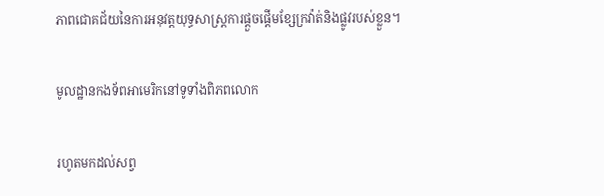ភាពជោគជ័យនៃការអនុវត្តយុទ្ធសាស្រ្តការផ្ដួចផ្ដើមខ្សែក្រវ៉ាត់និងផ្លូវរបស់ខ្លួន។

មូលដ្ឋានកងទ័ពអាមេរិកនៅទូទាំងពិភពលោក

រហូតមកដល់សព្វ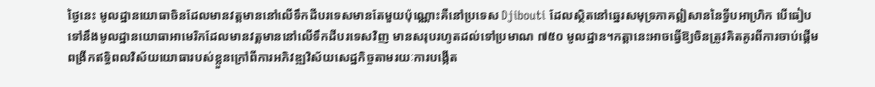ថ្ងៃនេះ មូលដ្ឋានយោធាចិនដែលមានវត្តមាននៅលើទឹកដីបរទេសមានតែមួយប៉ុណ្ណោះគឺនៅប្រទេស Djibouti ដែលស្ថិតនៅឆ្នេរសមុទ្រភាគឦសាននៃទ្វីបអាហ្រិក បើធៀបទៅនឹងមូលដ្ឋានយោធាអាមេរិកដែលមានវត្តមាននៅលើទឹកដីបរទេសវិញ មានសរុបរហូតដល់ទៅប្រមាណ ៧៥០ មូលដ្ឋាន។កត្តានេះអាចធ្វើឱ្យចិនត្រូវគិតគូរពីការចាប់ផ្ដើមពង្រីកឥទ្ធិពលវិស័យយោធារបស់ខ្លួនក្រៅពីការអភិវឌ្ឍវិស័យសេដ្ឋកិច្ចតាមរយៈការបង្កើត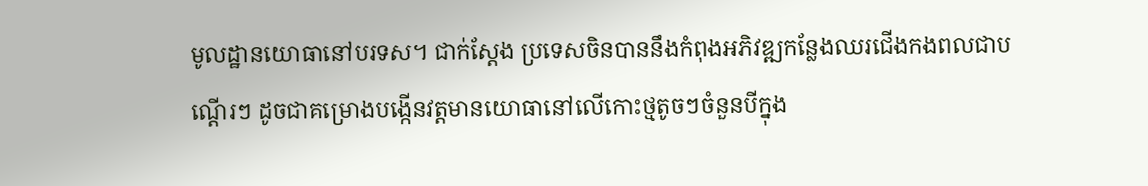មូលដ្ឋានយោធានៅបរទស។ ជាក់ស្ដែង ប្រទេសចិនបាននឹងកំពុងអភិវឌ្ឍកន្លែងឈរជើងកងពលជាបណ្ដើរៗ ដូចជាគម្រោងបង្កើនវត្តមានយោធានៅលើកោះថ្មតូចៗចំនួនបីក្នុង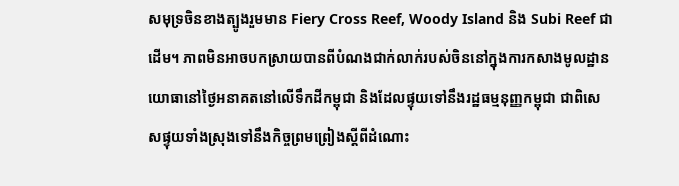សមុទ្រចិនខាងត្បូងរួមមាន Fiery Cross Reef, Woody Island និង Subi Reef ជាដើម។ ភាពមិនអាចបកស្រាយបានពីបំណងជាក់លាក់របស់ចិននៅក្នុងការកសាងមូលដ្ឋានយោធានៅថ្ងៃអនាគតនៅលើទឹកដីកម្ពុជា និងដែលផ្ទុយទៅនឹងរដ្ឋធម្មនុញ្ញកម្ពុជា ជាពិសេសផ្ទុយទាំងស្រុងទៅនឹងកិច្ចព្រមព្រៀងស្តីពីដំណោះ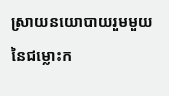ស្រាយនយោបាយរួមមួយនៃជម្លោះក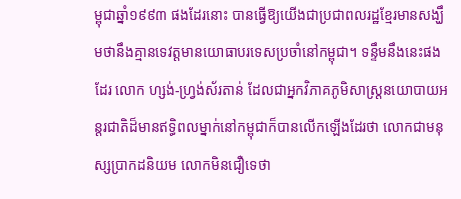ម្ពុជាឆ្នាំ១៩៩៣ ផងដែរនោះ បានធ្វើឱ្យយើងជាប្រជាពលរដ្ឋខ្មែរមានសង្ឃឹមថានឹងគ្មានទេវត្តមានយោធាបរទេសប្រចាំនៅកម្ពុជា។ ទន្ទឹមនឹងនេះផងដែរ លោក ហ្សង់-ហ្វ្រង់ស័រតាន់ ដែលជាអ្នកវិភាគភូមិសាស្ត្រនយោបាយអន្តរជាតិដ៏មានឥទ្ធិពលម្នាក់នៅកម្ពុជាក៏បានលើកឡើងដែរថា លោកជាមនុស្សប្រាកដនិយម លោកមិនជឿទេថា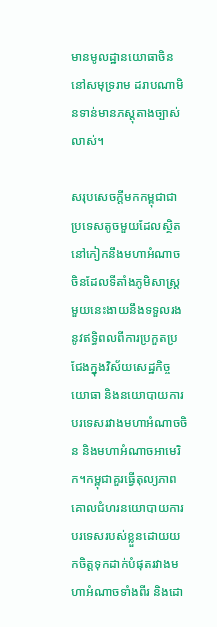មានមូលដ្ឋានយោធាចិននៅសមុទ្ររាម ដរាបណាមិនទាន់មានភស្ដុតាងច្បាស់លាស់។

សរុបសេចក្ដីមកកម្ពុជាជាប្រទេសតូចមួយដែលស្ថិតនៅកៀកនឹងមហាអំណាចចិនដែលទីតាំងភូមិសាស្រ្តមួយនេះងាយនឹងទទួលរងនូវឥទ្ធិពលពីការប្រកួតប្រជែងក្នុងវិស័យសេដ្ឋកិច្ច យោធា និងនយោបាយការបរទេសរវាងមហាអំណាចចិន និងមហាអំណាចអាមេរិក។កម្ពុជាគួរធ្វើតុល្យភាពគោលជំហរនយោបាយការបរទេសរបស់ខ្លួនដោយយកចិត្តទុកដាក់បំផុតរវាងមហាអំណាចទាំងពីរ និងដោ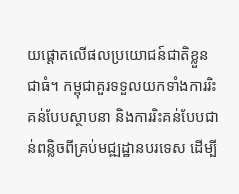យផ្ដោតលើផលប្រយោជន៍ជាតិខ្លួនជាធំ។ កម្ពុជាគួរទទួលយកទាំងការរិះគន់បែបស្ថាបនា និងការរិះគន់បែបជាន់ពន្លិចពីគ្រប់មជ្ឍដ្ឋានបរទេស ដើម្បី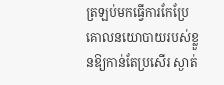ត្រឡប់មកធ្វើការកែប្រែគោលនយោបាយរបស់ខ្លួនឱ្យកាន់តែប្រសើរ ស្ងាត់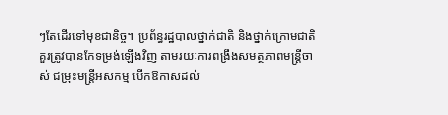ៗតែដើរទៅមុខជានិច្ច។ ប្រព័ន្ធរដ្ឋបាលថ្នាក់ជាតិ និងថ្នាក់ក្រោមជាតិគួរត្រូវបានកែទម្រង់ឡើងវិញ តាមរយៈការពង្រឹងសមត្ថភាពមន្ត្រីចាស់ ជម្រុះមន្ត្រីអសកម្ម បើកឱកាសដល់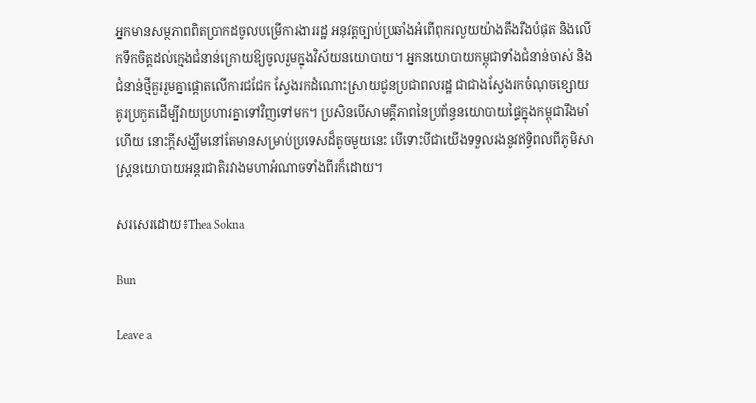អ្នកមានសម្ថភាពពិតប្រាកដចូលបម្រើការងាររដ្ឋ អនុវត្តច្បាប់ប្រឆាំងអំពើពុករលួយយ៉ាងតឹងរឹងបំផុត និងលើកទឹកចិត្តដល់ក្មេងជំនាន់ក្រោយឱ្យចូលរួមក្នុងវិស័យនយោបាយ។ អ្នកនយោបាយកម្ពុជាទាំងជំនាន់ចាស់ និងជំនាន់ថ្មីគួររួមគ្នាផ្ដោតលើការជជែក ស្វែងរកដំណោះស្រាយជូនប្រជាពលរដ្ឋ ជាជាងស្វែងរកចំណុចខ្សោយគូរប្រកួតដើម្បីវាយប្រហារគ្នាទៅវិញទៅមក។ ប្រសិនបើសាមគ្គីភាពនៃប្រព័ន្ធនយោបាយផ្ទៃក្នុងកម្ពុជារឹងមាំហើយ នោះក្ដីសង្ឃឹមនៅតែមានសម្រាប់ប្រទេសដ៏តូចមួយនេះ បើទោះបីជាយើងទទួលរងនូវឥទ្ធិពលពីភូមិសាស្ត្រនយោបាយអន្តរជាតិរវាងមហាអំណាចទាំងពីរក៏ដោយ។

សរសេរដោយ៖Thea Sokna

Bun

Leave a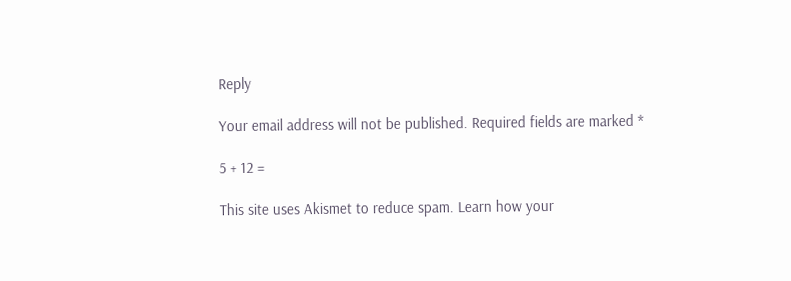Reply

Your email address will not be published. Required fields are marked *

5 + 12 =

This site uses Akismet to reduce spam. Learn how your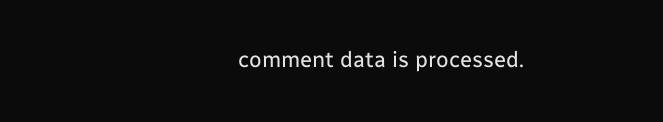comment data is processed.